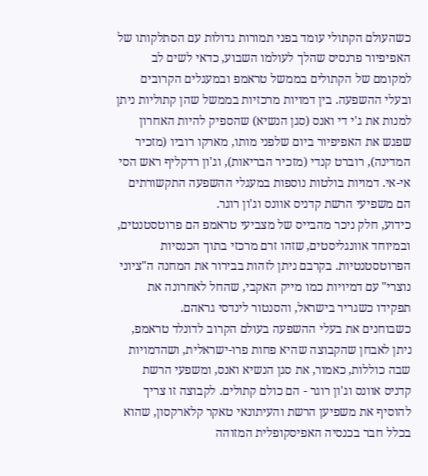כשהעולם הקתולי עומד בפני תמורות גדולות עם הסתלקותו של האפיפיור פרנסיס שהלך לעולמו השבוע, כדאי לשים לב למקומם של הקתולים בממשל טראמפ ובמעגלים הקרובים ובעלי ההשפעה. בין דמויות מרכזיות בממשל שהן קתוליות ניתן למנות את ג'י די ואנס (סגן הנשיא) שהספיק להיות האחרון שפגש את האפיפיור ביום שלפני מותו, מארקו רוביו (מזכיר המדינה), רוברט קנדי (מזכיר הבריאות), וג'ון רדקליף ראש הסי אי-אי. דמויות בולטות נוספות במעגלי ההשפעה התקשורתים הם משפיעי הרשת קדניס אוונס וג'ון רוגר.
כידוע, חלק ניכר מהבייס של מצביעי טראמפ הם פרוטסטנטים, ובמיוחד אוונגליסטים, שזהו זרם מרכזי בתוך הכנסיות הפרוטסטנטיות. בקרבם ניתן לזהות בבירור את המחנה ה"ציוני נוצרי" עם דמיויות כמו מייק האקבי, שהחל לאחרונה את תפקידו כשגריר בישראל, והסנטור לינדסי גראהם.
כשבוחנים את בעלי ההשפעה בעולם הקרוב לדונלד טראמפ, ניתן לאבחן שהקבוצה שהיא פחות פרו-ישראלית, ושהדמויות שבה כוללות, כאמור, את סגן הנשיא ואנס, ומשפעי הרשת קדניס אוונס וג'ון רוגר - הם כולם קתולים. לקבוצה זו צריך להוסיף את משפיען הרשת והעיתונאי טאקר קלארקסון, שהוא בכלל חבר בכנסיה האפיסקופלית המזוהה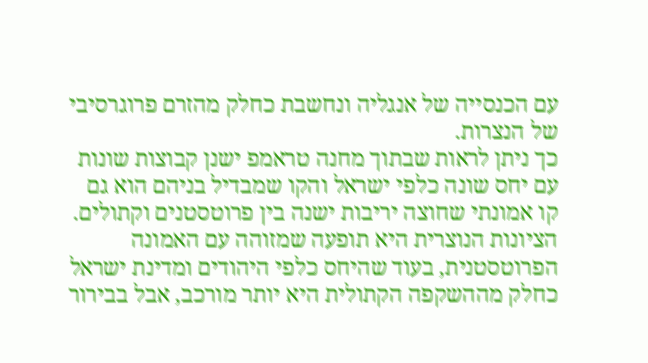עם הכנסייה של אנגליה ונחשבת כחלק מהזרם פרוגרסיבי של הנצרות.
כך ניתן לראות שבתוך מחנה טראמפ ישנן קבוצות שונות עם יחס שונה כלפי ישראל והקו שמבדיל בניהם הוא גם קו אמונתי שחוצה יריבות ישנה בין פרוטסטנים וקתולים. הציונות הנוצרית היא תופעה שמזוהה עם האמונה הפרוטסטנית, בעוד שהיחס כלפי היהודים ומדינת ישראל כחלק מההשקפה הקתולית היא יותר מורכב, אבל בבירור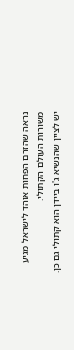נראה שהזרם הפחות אוהד לישראל מגיע משורות העולם הקתולי.
יש לציין שהנשיא ג'ו ביידן הוא קתולי גם כן.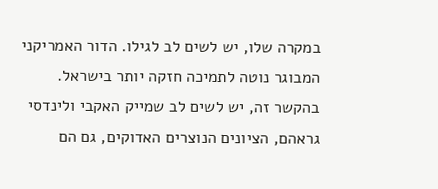במקרה שלו, יש לשים לב לגילו. הדור האמריקני המבוגר נוטה לתמיכה חזקה יותר בישראל. בהקשר זה, יש לשים לב שמייק האקבי ולינדסי גראהם, הציונים הנוצרים האדוקים, גם הם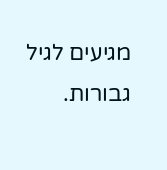מגיעים לגיל גבורות.